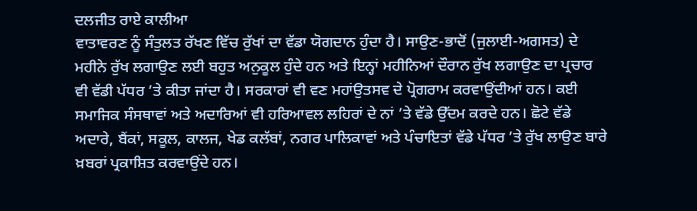ਦਲਜੀਤ ਰਾਏ ਕਾਲੀਆ
ਵਾਤਾਵਰਣ ਨੂੰ ਸੰਤੁਲਤ ਰੱਖਣ ਵਿੱਚ ਰੁੱਖਾਂ ਦਾ ਵੱਡਾ ਯੋਗਦਾਨ ਹੁੰਦਾ ਹੈ। ਸਾਉਣ-ਭਾਦੋਂ (ਜੁਲਾਈ-ਅਗਸਤ) ਦੇ ਮਹੀਨੇ ਰੁੱਖ ਲਗਾਉਣ ਲਈ ਬਹੁਤ ਅਨੁਕੂਲ ਹੁੰਦੇ ਹਨ ਅਤੇ ਇਨ੍ਹਾਂ ਮਹੀਨਿਆਂ ਦੌਰਾਨ ਰੁੱਖ ਲਗਾਉਣ ਦਾ ਪ੍ਰਚਾਰ ਵੀ ਵੱਡੀ ਪੱਧਰ ’ਤੇ ਕੀਤਾ ਜਾਂਦਾ ਹੈ। ਸਰਕਾਰਾਂ ਵੀ ਵਣ ਮਹਾਂਉਤਸਵ ਦੇ ਪ੍ਰੋਗਰਾਮ ਕਰਵਾਉਂਦੀਆਂ ਹਨ। ਕਈ ਸਮਾਜਿਕ ਸੰਸਥਾਵਾਂ ਅਤੇ ਅਦਾਰਿਆਂ ਵੀ ਹਰਿਆਵਲ ਲਹਿਰਾਂ ਦੇ ਨਾਂ ’ਤੇ ਵੱਡੇ ਉੱਦਮ ਕਰਦੇ ਹਨ। ਛੋਟੇ ਵੱਡੇ ਅਦਾਰੇ, ਬੈਂਕਾਂ, ਸਕੂਲ, ਕਾਲਜ, ਖੇਡ ਕਲੱਬਾਂ, ਨਗਰ ਪਾਲਿਕਾਵਾਂ ਅਤੇ ਪੰਚਾਇਤਾਂ ਵੱਡੇ ਪੱਧਰ ’ਤੇ ਰੁੱਖ ਲਾਉਣ ਬਾਰੇ ਖ਼ਬਰਾਂ ਪ੍ਰਕਾਸ਼ਿਤ ਕਰਵਾਉਂਦੇ ਹਨ।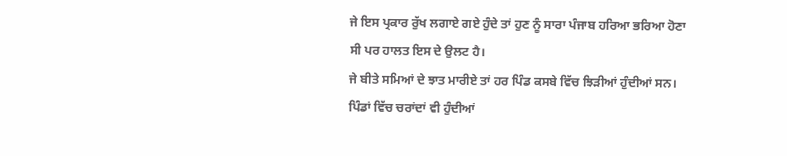ਜੇ ਇਸ ਪ੍ਰਕਾਰ ਰੁੱਖ ਲਗਾਏ ਗਏ ਹੁੰਦੇ ਤਾਂ ਹੁਣ ਨੂੰ ਸਾਰਾ ਪੰਜਾਬ ਹਰਿਆ ਭਰਿਆ ਹੋਣਾ ਸੀ ਪਰ ਹਾਲਤ ਇਸ ਦੇ ਉਲਟ ਹੈ।
ਜੇ ਬੀਤੇ ਸਮਿਆਂ ਦੇ ਝਾਤ ਮਾਰੀਏ ਤਾਂ ਹਰ ਪਿੰਡ ਕਸਬੇ ਵਿੱਚ ਝਿੜੀਆਂ ਹੁੰਦੀਆਂ ਸਨ। ਪਿੰਡਾਂ ਵਿੱਚ ਚਰਾਂਦਾਂ ਵੀ ਹੁੰਦੀਆਂ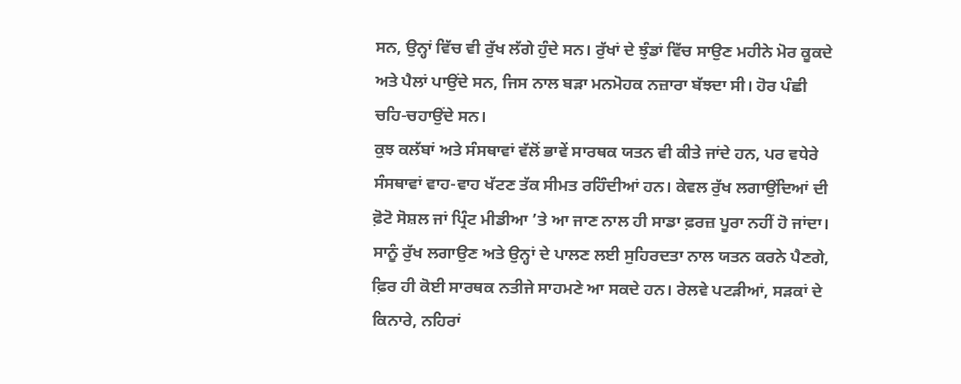ਸਨ, ਉਨ੍ਹਾਂ ਵਿੱਚ ਵੀ ਰੁੱਖ ਲੱਗੇ ਹੁੰਦੇ ਸਨ। ਰੁੱਖਾਂ ਦੇ ਝੁੰਡਾਂ ਵਿੱਚ ਸਾਉਣ ਮਹੀਨੇ ਮੋਰ ਕੂਕਦੇ ਅਤੇ ਪੈਲਾਂ ਪਾਉਂਦੇ ਸਨ, ਜਿਸ ਨਾਲ ਬੜਾ ਮਨਮੋਹਕ ਨਜ਼ਾਰਾ ਬੱਝਦਾ ਸੀ। ਹੋਰ ਪੰਛੀ ਚਹਿ-ਚਹਾਉਂਦੇ ਸਨ।
ਕੁਝ ਕਲੱਬਾਂ ਅਤੇ ਸੰਸਥਾਵਾਂ ਵੱਲੋਂ ਭਾਵੇਂ ਸਾਰਥਕ ਯਤਨ ਵੀ ਕੀਤੇ ਜਾਂਦੇ ਹਨ, ਪਰ ਵਧੇਰੇ ਸੰਸਥਾਵਾਂ ਵਾਹ-ਵਾਹ ਖੱਟਣ ਤੱਕ ਸੀਮਤ ਰਹਿੰਦੀਆਂ ਹਨ। ਕੇਵਲ ਰੁੱਖ ਲਗਾਉਂਦਿਆਂ ਦੀ ਫ਼ੋਟੋ ਸੋਸ਼ਲ ਜਾਂ ਪ੍ਰਿੰਟ ਮੀਡੀਆ ’ਤੇ ਆ ਜਾਣ ਨਾਲ ਹੀ ਸਾਡਾ ਫ਼ਰਜ਼ ਪੂਰਾ ਨਹੀਂ ਹੋ ਜਾਂਦਾ। ਸਾਨੂੰ ਰੁੱਖ ਲਗਾਉਣ ਅਤੇ ਉਨ੍ਹਾਂ ਦੇ ਪਾਲਣ ਲਈ ਸੁਹਿਰਦਤਾ ਨਾਲ ਯਤਨ ਕਰਨੇ ਪੈਣਗੇ, ਫ਼ਿਰ ਹੀ ਕੋਈ ਸਾਰਥਕ ਨਤੀਜੇ ਸਾਹਮਣੇ ਆ ਸਕਦੇ ਹਨ। ਰੇਲਵੇ ਪਟੜੀਆਂ, ਸੜਕਾਂ ਦੇ ਕਿਨਾਰੇ, ਨਹਿਰਾਂ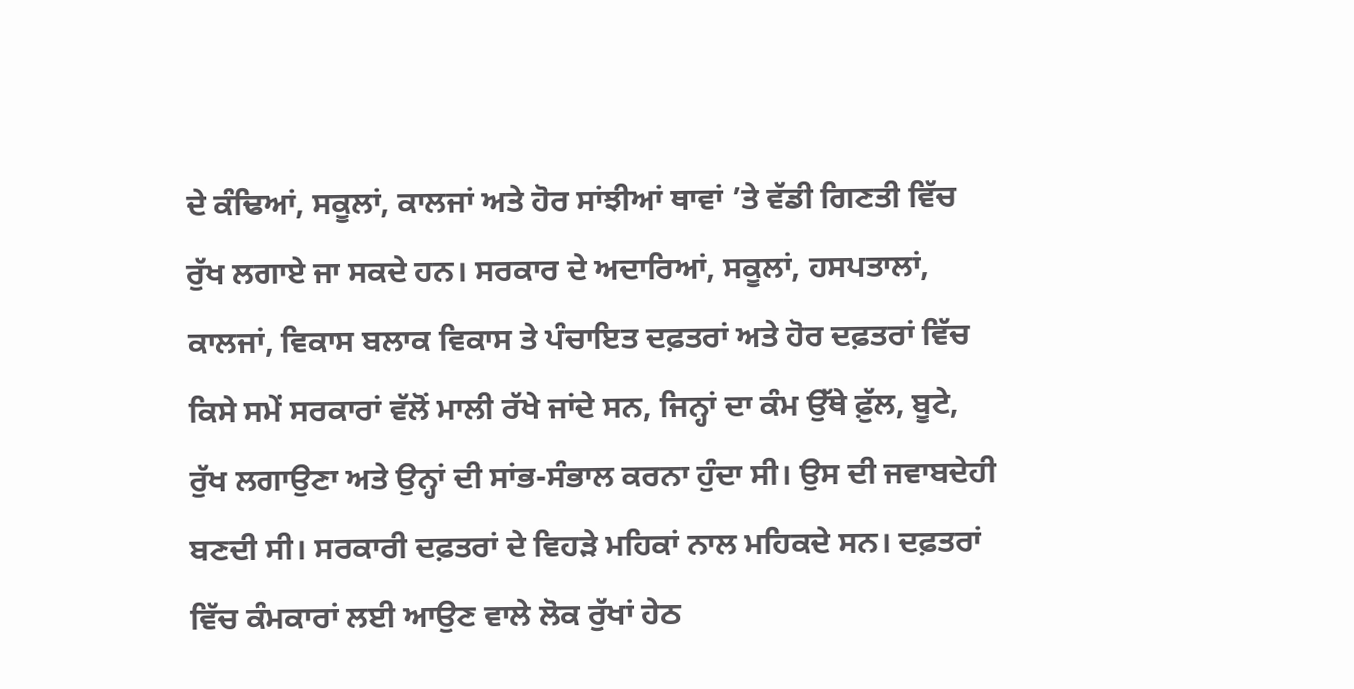ਦੇ ਕੰਢਿਆਂ, ਸਕੂਲਾਂ, ਕਾਲਜਾਂ ਅਤੇ ਹੋਰ ਸਾਂਝੀਆਂ ਥਾਵਾਂ ’ਤੇ ਵੱਡੀ ਗਿਣਤੀ ਵਿੱਚ ਰੁੱਖ ਲਗਾਏ ਜਾ ਸਕਦੇ ਹਨ। ਸਰਕਾਰ ਦੇ ਅਦਾਰਿਆਂ, ਸਕੂਲਾਂ, ਹਸਪਤਾਲਾਂ, ਕਾਲਜਾਂ, ਵਿਕਾਸ ਬਲਾਕ ਵਿਕਾਸ ਤੇ ਪੰਚਾਇਤ ਦਫ਼ਤਰਾਂ ਅਤੇ ਹੋਰ ਦਫ਼ਤਰਾਂ ਵਿੱਚ ਕਿਸੇ ਸਮੇਂ ਸਰਕਾਰਾਂ ਵੱਲੋਂ ਮਾਲੀ ਰੱਖੇ ਜਾਂਦੇ ਸਨ, ਜਿਨ੍ਹਾਂ ਦਾ ਕੰਮ ਉੱਥੇ ਫ਼ੁੱਲ, ਬੂਟੇ, ਰੁੱਖ ਲਗਾਉਣਾ ਅਤੇ ਉਨ੍ਹਾਂ ਦੀ ਸਾਂਭ-ਸੰਭਾਲ ਕਰਨਾ ਹੁੰਦਾ ਸੀ। ਉਸ ਦੀ ਜਵਾਬਦੇਹੀ ਬਣਦੀ ਸੀ। ਸਰਕਾਰੀ ਦਫ਼ਤਰਾਂ ਦੇ ਵਿਹੜੇ ਮਹਿਕਾਂ ਨਾਲ ਮਹਿਕਦੇ ਸਨ। ਦਫ਼ਤਰਾਂ ਵਿੱਚ ਕੰਮਕਾਰਾਂ ਲਈ ਆਉਣ ਵਾਲੇ ਲੋਕ ਰੁੱਖਾਂ ਹੇਠ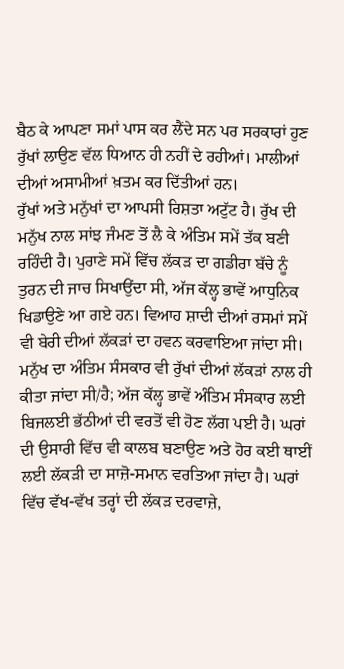ਬੈਠ ਕੇ ਆਪਣਾ ਸਮਾਂ ਪਾਸ ਕਰ ਲੈਂਦੇ ਸਨ ਪਰ ਸਰਕਾਰਾਂ ਹੁਣ ਰੁੱਖਾਂ ਲਾਉਣ ਵੱਲ ਧਿਆਨ ਹੀ ਨਹੀਂ ਦੇ ਰਹੀਆਂ। ਮਾਲੀਆਂ ਦੀਆਂ ਅਸਾਮੀਆਂ ਖ਼ਤਮ ਕਰ ਦਿੱਤੀਆਂ ਹਨ।
ਰੁੱਖਾਂ ਅਤੇ ਮਨੁੱਖਾਂ ਦਾ ਆਪਸੀ ਰਿਸ਼ਤਾ ਅਟੁੱਟ ਹੈ। ਰੁੱਖ ਦੀ ਮਨੁੱਖ ਨਾਲ ਸਾਂਝ ਜੰਮਣ ਤੋਂ ਲੈ ਕੇ ਅੰਤਿਮ ਸਮੇਂ ਤੱਕ ਬਣੀ ਰਹਿੰਦੀ ਹੈ। ਪੁਰਾਣੇ ਸਮੇਂ ਵਿੱਚ ਲੱਕੜ ਦਾ ਗਡੀਰਾ ਬੱਚੇ ਨੂੰ ਤੁਰਨ ਦੀ ਜਾਚ ਸਿਖਾਉਂਦਾ ਸੀ, ਅੱਜ ਕੱਲ੍ਹ ਭਾਵੇਂ ਆਧੁਨਿਕ ਖਿਡਾਉਣੇ ਆ ਗਏ ਹਨ। ਵਿਆਹ ਸ਼ਾਦੀ ਦੀਆਂ ਰਸਮਾਂ ਸਮੇਂ ਵੀ ਬੇਰੀ ਦੀਆਂ ਲੱਕੜਾਂ ਦਾ ਹਵਨ ਕਰਵਾਇਆ ਜਾਂਦਾ ਸੀ। ਮਨੁੱਖ ਦਾ ਅੰਤਿਮ ਸੰਸਕਾਰ ਵੀ ਰੁੱਖਾਂ ਦੀਆਂ ਲੱਕੜਾਂ ਨਾਲ ਹੀ ਕੀਤਾ ਜਾਂਦਾ ਸੀ/ਹੈ; ਅੱਜ ਕੱਲ੍ਹ ਭਾਵੇਂ ਅੰਤਿਮ ਸੰਸਕਾਰ ਲਈ ਬਿਜਲਈ ਭੱਠੀਆਂ ਦੀ ਵਰਤੋਂ ਵੀ ਹੋਣ ਲੱਗ ਪਈ ਹੈ। ਘਰਾਂ ਦੀ ਉਸਾਰੀ ਵਿੱਚ ਵੀ ਕਾਲਬ ਬਣਾਉਣ ਅਤੇ ਹੋਰ ਕਈ ਥਾਈਂ ਲਈ ਲੱਕੜੀ ਦਾ ਸਾਜ਼ੋ-ਸਮਾਨ ਵਰਤਿਆ ਜਾਂਦਾ ਹੈ। ਘਰਾਂ ਵਿੱਚ ਵੱਖ-ਵੱਖ ਤਰ੍ਹਾਂ ਦੀ ਲੱਕੜ ਦਰਵਾਜ਼ੇ,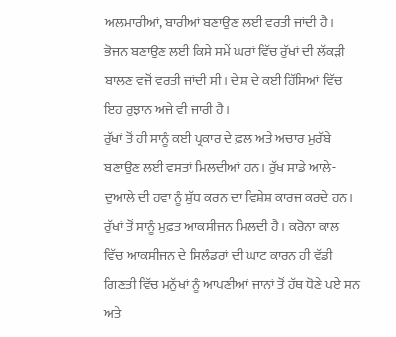ਅਲਮਾਰੀਆਂ, ਬਾਰੀਆਂ ਬਣਾਉਣ ਲਈ ਵਰਤੀ ਜਾਂਦੀ ਹੈ। ਭੋਜਨ ਬਣਾਉਣ ਲਈ ਕਿਸੇ ਸਮੇਂ ਘਰਾਂ ਵਿੱਚ ਰੁੱਖਾਂ ਦੀ ਲੱਕੜੀ ਬਾਲਣ ਵਜੋਂ ਵਰਤੀ ਜਾਂਦੀ ਸੀ। ਦੇਸ਼ ਦੇ ਕਈ ਹਿੱਸਿਆਂ ਵਿੱਚ ਇਹ ਰੁਝਾਨ ਅਜੇ ਵੀ ਜਾਰੀ ਹੈ।
ਰੁੱਖਾਂ ਤੋਂ ਹੀ ਸਾਨੂੰ ਕਈ ਪ੍ਰਕਾਰ ਦੇ ਫ਼ਲ ਅਤੇ ਅਚਾਰ ਮੁਰੱਬੇ ਬਣਾਉਣ ਲਈ ਵਸਤਾਂ ਮਿਲਦੀਆਂ ਹਨ। ਰੁੱਖ ਸਾਡੇ ਆਲੇ-ਦੁਆਲੇ ਦੀ ਹਵਾ ਨੂੰ ਸ਼ੁੱਧ ਕਰਨ ਦਾ ਵਿਸ਼ੇਸ਼ ਕਾਰਜ ਕਰਦੇ ਹਨ। ਰੁੱਖਾਂ ਤੋਂ ਸਾਨੂੰ ਮੁਫ਼ਤ ਆਕਸੀਜਨ ਮਿਲਦੀ ਹੈ। ਕਰੋਨਾ ਕਾਲ ਵਿੱਚ ਆਕਸੀਜਨ ਦੇ ਸਿਲੰਡਰਾਂ ਦੀ ਘਾਟ ਕਾਰਨ ਹੀ ਵੱਡੀ ਗਿਣਤੀ ਵਿੱਚ ਮਨੁੱਖਾਂ ਨੂੰ ਆਪਣੀਆਂ ਜਾਨਾਂ ਤੋਂ ਹੱਥ ਧੋਣੇ ਪਏ ਸਨ ਅਤੇ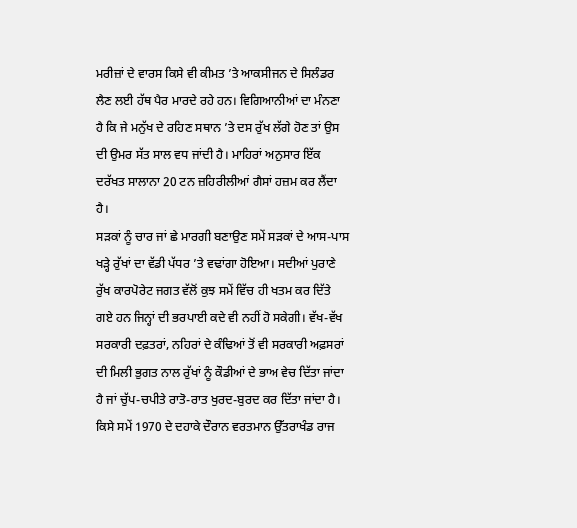ਮਰੀਜ਼ਾਂ ਦੇ ਵਾਰਸ ਕਿਸੇ ਵੀ ਕੀਮਤ ’ਤੇ ਆਕਸੀਜਨ ਦੇ ਸਿਲੰਡਰ ਲੈਣ ਲਈ ਹੱਥ ਪੈਰ ਮਾਰਦੇ ਰਹੇ ਹਨ। ਵਿਗਿਆਨੀਆਂ ਦਾ ਮੰਨਣਾ ਹੈ ਕਿ ਜੇ ਮਨੁੱਖ ਦੇ ਰਹਿਣ ਸਥਾਨ ’ਤੇ ਦਸ ਰੁੱਖ ਲੱਗੇ ਹੋਣ ਤਾਂ ਉਸ ਦੀ ਉਮਰ ਸੱਤ ਸਾਲ ਵਧ ਜਾਂਦੀ ਹੈ। ਮਾਹਿਰਾਂ ਅਨੁਸਾਰ ਇੱਕ ਦਰੱਖਤ ਸਾਲਾਨਾ 20 ਟਨ ਜ਼ਹਿਰੀਲੀਆਂ ਗੈਸਾਂ ਹਜ਼ਮ ਕਰ ਲੈਂਦਾ ਹੈ।
ਸੜਕਾਂ ਨੂੰ ਚਾਰ ਜਾਂ ਛੇ ਮਾਰਗੀ ਬਣਾਉਣ ਸਮੇਂ ਸੜਕਾਂ ਦੇ ਆਸ-ਪਾਸ ਖੜ੍ਹੇ ਰੁੱਖਾਂ ਦਾ ਵੱਡੀ ਪੱਧਰ ’ਤੇ ਵਢਾਂਗਾ ਹੋਇਆ। ਸਦੀਆਂ ਪੁਰਾਣੇ ਰੁੱਖ ਕਾਰਪੋਰੇਟ ਜਗਤ ਵੱਲੋਂ ਕੁਝ ਸਮੇਂ ਵਿੱਚ ਹੀ ਖਤਮ ਕਰ ਦਿੱਤੇ ਗਏ ਹਨ ਜਿਨ੍ਹਾਂ ਦੀ ਭਰਪਾਈ ਕਦੇ ਵੀ ਨਹੀਂ ਹੋ ਸਕੇਗੀ। ਵੱਖ-ਵੱਖ ਸਰਕਾਰੀ ਦਫ਼ਤਰਾਂ, ਨਹਿਰਾਂ ਦੇ ਕੰਢਿਆਂ ਤੋਂ ਵੀ ਸਰਕਾਰੀ ਅਫ਼ਸਰਾਂ ਦੀ ਮਿਲੀ ਭੁਗਤ ਨਾਲ ਰੁੱਖਾਂ ਨੂੰ ਕੌਡੀਆਂ ਦੇ ਭਾਅ ਵੇਚ ਦਿੱਤਾ ਜਾਂਦਾ ਹੈ ਜਾਂ ਚੁੱਪ-ਚਪੀਤੇ ਰਾਤੋ-ਰਾਤ ਖੁਰਦ-ਬੁਰਦ ਕਰ ਦਿੱਤਾ ਜਾਂਦਾ ਹੈ। ਕਿਸੇ ਸਮੇਂ 1970 ਦੇ ਦਹਾਕੇ ਦੌਰਾਨ ਵਰਤਮਾਨ ਉੱਤਰਾਖੰਡ ਰਾਜ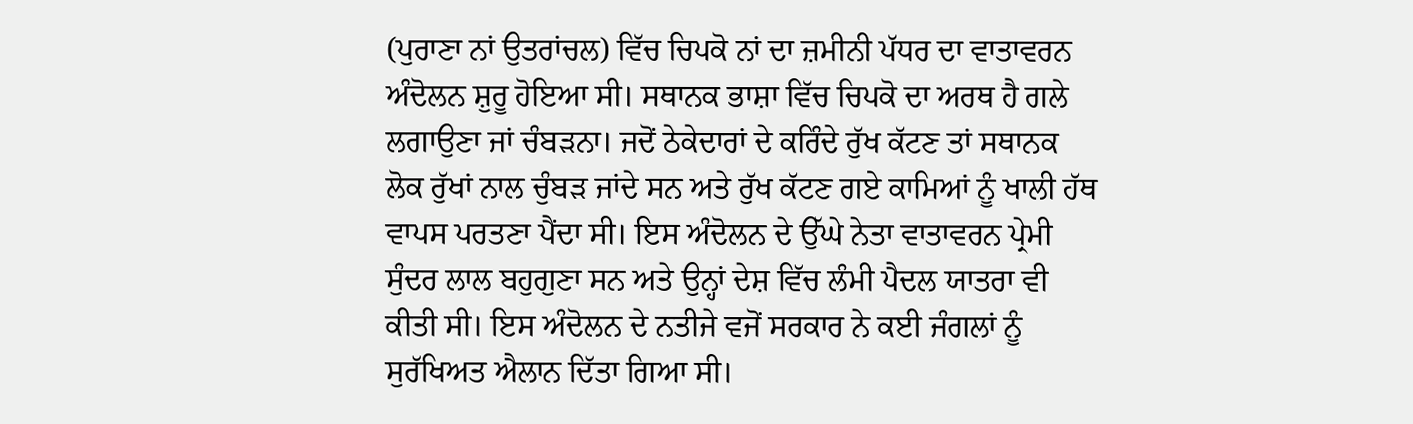(ਪੁਰਾਣਾ ਨਾਂ ਉਤਰਾਂਚਲ) ਵਿੱਚ ਚਿਪਕੋ ਨਾਂ ਦਾ ਜ਼ਮੀਨੀ ਪੱਧਰ ਦਾ ਵਾਤਾਵਰਨ ਅੰਦੋਲਨ ਸ਼ੁਰੂ ਹੋਇਆ ਸੀ। ਸਥਾਨਕ ਭਾਸ਼ਾ ਵਿੱਚ ਚਿਪਕੋ ਦਾ ਅਰਥ ਹੈ ਗਲੇ ਲਗਾਉਣਾ ਜਾਂ ਚੰਬੜਨਾ। ਜਦੋਂ ਠੇਕੇਦਾਰਾਂ ਦੇ ਕਰਿੰਦੇ ਰੁੱਖ ਕੱਟਣ ਤਾਂ ਸਥਾਨਕ ਲੋਕ ਰੁੱਖਾਂ ਨਾਲ ਚੁੰਬੜ ਜਾਂਦੇ ਸਨ ਅਤੇ ਰੁੱਖ ਕੱਟਣ ਗਏ ਕਾਮਿਆਂ ਨੂੰ ਖਾਲੀ ਹੱਥ ਵਾਪਸ ਪਰਤਣਾ ਪੈਂਦਾ ਸੀ। ਇਸ ਅੰਦੋਲਨ ਦੇ ਉੱਘੇ ਨੇਤਾ ਵਾਤਾਵਰਨ ਪ੍ਰੇਮੀ ਸੁੰਦਰ ਲਾਲ ਬਹੁਗੁਣਾ ਸਨ ਅਤੇ ਉਨ੍ਹਾਂ ਦੇਸ਼ ਵਿੱਚ ਲੰਮੀ ਪੈਦਲ ਯਾਤਰਾ ਵੀ ਕੀਤੀ ਸੀ। ਇਸ ਅੰਦੋਲਨ ਦੇ ਨਤੀਜੇ ਵਜੋਂ ਸਰਕਾਰ ਨੇ ਕਈ ਜੰਗਲਾਂ ਨੂੰ ਸੁਰੱਖਿਅਤ ਐਲਾਨ ਦਿੱਤਾ ਗਿਆ ਸੀ।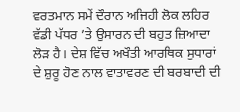ਵਰਤਮਾਨ ਸਮੇਂ ਦੌਰਾਨ ਅਜਿਹੀ ਲੋਕ ਲਹਿਰ ਵੱਡੀ ਪੱਧਰ ’ਤੇ ਉਸਾਰਨ ਦੀ ਬਹੁਤ ਜ਼ਿਆਦਾ ਲੋੜ ਹੈ। ਦੇਸ਼ ਵਿੱਚ ਅਖੌਤੀ ਆਰਥਿਕ ਸੁਧਾਰਾਂ ਦੇ ਸ਼ੁਰੂ ਹੋਣ ਨਾਲ ਵਾਤਾਵਰਣ ਦੀ ਬਰਬਾਦੀ ਦੀ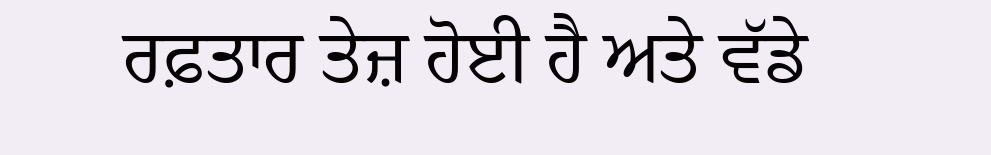ਰਫ਼ਤਾਰ ਤੇਜ਼ ਹੋਈ ਹੈ ਅਤੇ ਵੱਡੇ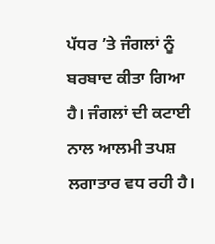ਪੱਧਰ ’ਤੇ ਜੰਗਲਾਂ ਨੂੰ ਬਰਬਾਦ ਕੀਤਾ ਗਿਆ ਹੈ। ਜੰਗਲਾਂ ਦੀ ਕਟਾਈ ਨਾਲ ਆਲਮੀ ਤਪਸ਼ ਲਗਾਤਾਰ ਵਧ ਰਹੀ ਹੈ।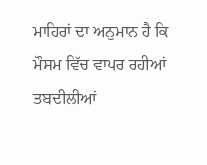ਮਾਹਿਰਾਂ ਦਾ ਅਨੁਮਾਨ ਹੈ ਕਿ ਮੌਸਮ ਵਿੱਚ ਵਾਪਰ ਰਹੀਆਂ ਤਬਦੀਲੀਆਂ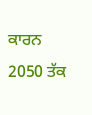ਕਾਰਨ 2050 ਤੱਕ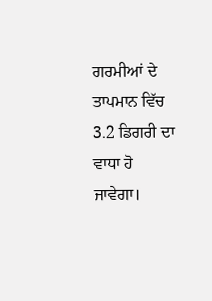ਗਰਮੀਆਂ ਦੇ ਤਾਪਮਾਨ ਵਿੱਚ 3.2 ਡਿਗਰੀ ਦਾ ਵਾਧਾ ਹੋ ਜਾਵੇਗਾ।